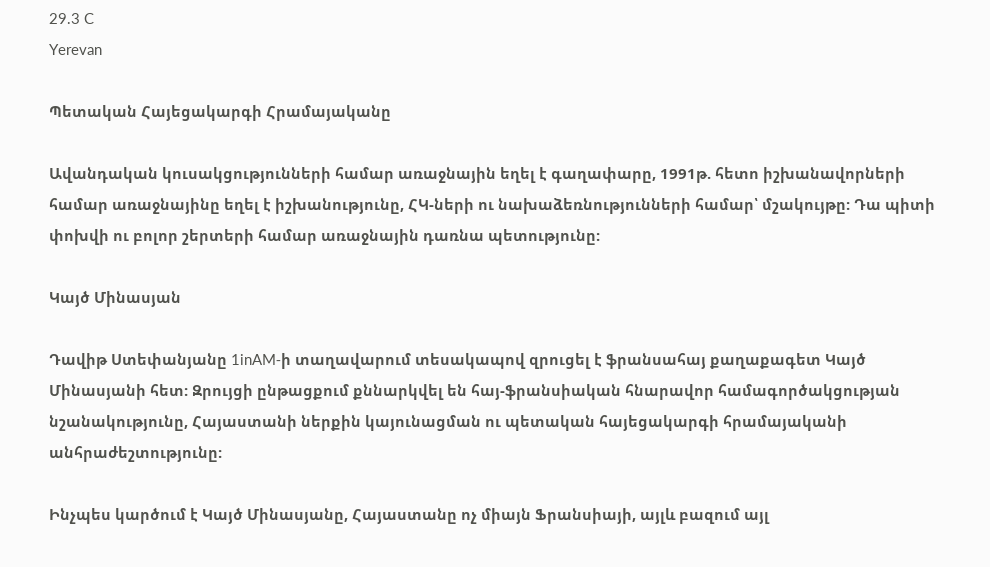29.3 C
Yerevan

Պետական Հայեցակարգի Հրամայականը

Ավանդական կուսակցությունների համար առաջնային եղել է գաղափարը, 1991թ. հետո իշխանավորների համար առաջնայինը եղել է իշխանությունը, ՀԿ-ների ու նախաձեռնությունների համար՝ մշակույթը: Դա պիտի փոխվի ու բոլոր շերտերի համար առաջնային դառնա պետությունը:

Կայծ Մինասյան

Դավիթ Ստեփանյանը 1inAM‑ի տաղավարում տեսակապով զրուցել է ֆրանսահայ քաղաքագետ Կայծ Մինասյանի հետ: Զրույցի ընթացքում քննարկվել են հայ-ֆրանսիական հնարավոր համագործակցության նշանակությունը, Հայաստանի ներքին կայունացման ու պետական հայեցակարգի հրամայականի անհրաժեշտությունը:

Ինչպես կարծում է Կայծ Մինասյանը, Հայաստանը ոչ միայն Ֆրանսիայի, այլև բազում այլ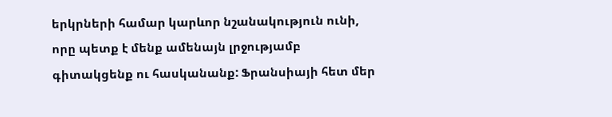երկրների համար կարևոր նշանակություն ունի, որը պետք է մենք ամենայն լրջությամբ գիտակցենք ու հասկանանք: Ֆրանսիայի հետ մեր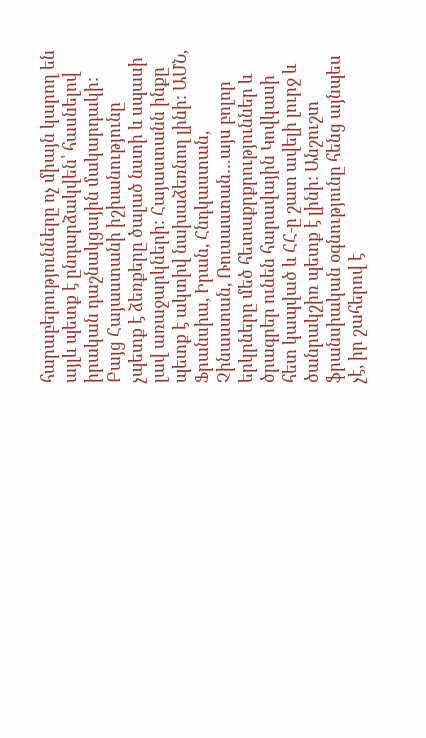հարաբերությունները ոչ միայն կարող են այլև պետք է ընդարձակվեն՝ հասնելով իրական դաշնակցային մակարդակի: Բայց Հայաստանի իշխանությունը չպետք է ձեռքերը ծալած նստի և սպասի լավ առաջարկների: Հայաստանն ինքը պետք է ակտիվ նախաձեռնող լինի: ԱՄՆ, Ֆրանսիա, Իրան, Հնդկաստան, Չինաստան, Ռուսաստան…այս բոլոր երկրները մեծ հետաքրքրություններ և ծրագրեր ունեն հարավային Կովկասի հետ կապված և ՀՀ‑ը շատ ավելի լուրջ և ծանրակշիռ պետք է լինի: Անշուշտ ֆրանսիական օգնությունը հենց այնպես չէ, իր շահերով է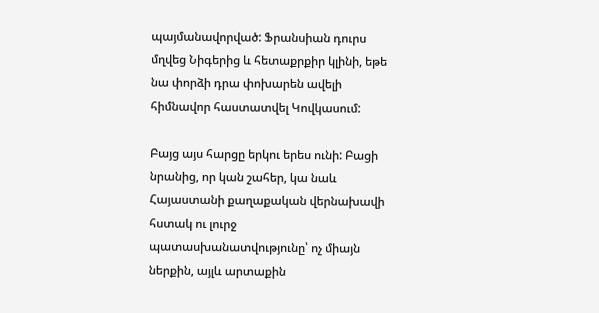պայմանավորված: Ֆրանսիան դուրս մղվեց Նիգերից և հետաքրքիր կլինի, եթե նա փորձի դրա փոխարեն ավելի հիմնավոր հաստատվել Կովկասում:

Բայց այս հարցը երկու երես ունի: Բացի նրանից, որ կան շահեր, կա նաև Հայաստանի քաղաքական վերնախավի հստակ ու լուրջ պատասխանատվությունը՝ ոչ միայն ներքին, այլև արտաքին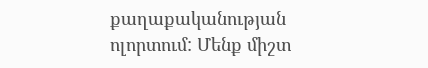քաղաքականության ոլորտում: Մենք միշտ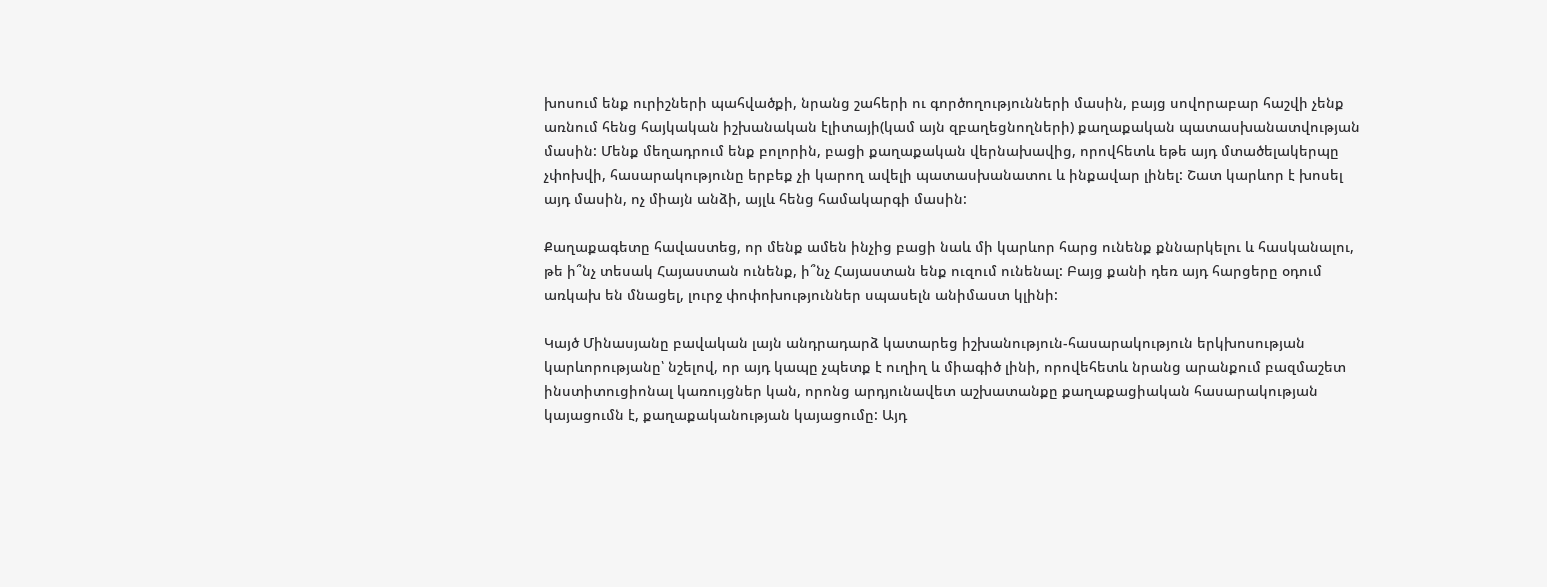խոսում ենք ուրիշների պահվածքի, նրանց շահերի ու գործողությունների մասին, բայց սովորաբար հաշվի չենք առնում հենց հայկական իշխանական էլիտայի(կամ այն զբաղեցնողների) քաղաքական պատասխանատվության մասին: Մենք մեղադրում ենք բոլորին, բացի քաղաքական վերնախավից, որովհետև եթե այդ մտածելակերպը չփոխվի, հասարակությունը երբեք չի կարող ավելի պատասխանատու և ինքավար լինել: Շատ կարևոր է խոսել այդ մասին, ոչ միայն անձի, այլև հենց համակարգի մասին:

Քաղաքագետը հավաստեց, որ մենք ամեն ինչից բացի նաև մի կարևոր հարց ունենք քննարկելու և հասկանալու, թե ի՞նչ տեսակ Հայաստան ունենք, ի՞նչ Հայաստան ենք ուզում ունենալ: Բայց քանի դեռ այդ հարցերը օդում առկախ են մնացել, լուրջ փոփոխություններ սպասելն անիմաստ կլինի:

Կայծ Մինասյանը բավական լայն անդրադարձ կատարեց իշխանություն-հասարակություն երկխոսության կարևորությանը՝ նշելով, որ այդ կապը չպետք է ուղիղ և միագիծ լինի, որովեհետև նրանց արանքում բազմաշետ ինստիտուցիոնալ կառույցներ կան, որոնց արդյունավետ աշխատանքը քաղաքացիական հասարակության կայացումն է, քաղաքականության կայացումը: Այդ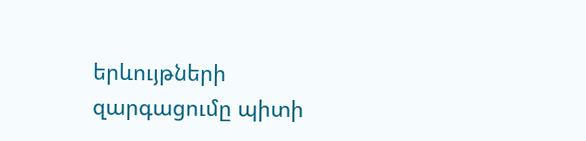երևույթների զարգացումը պիտի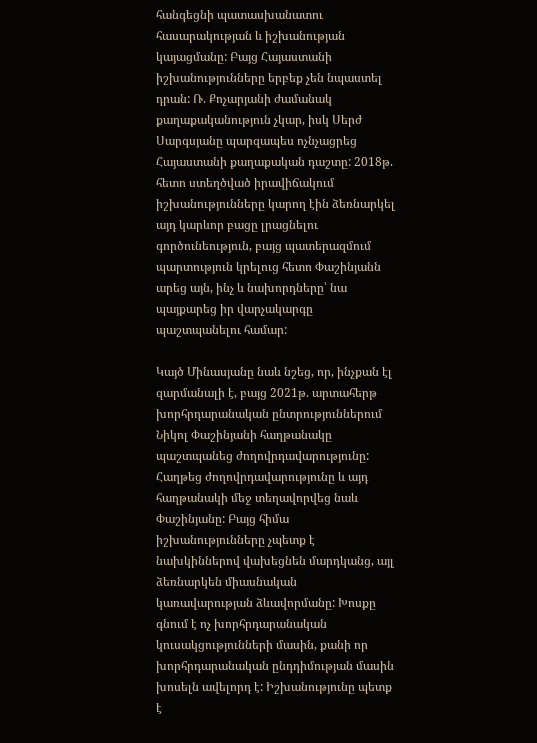հանգեցնի պատասխանատու հասարակության և իշխանության կայացմանը: Բայց Հայաստանի իշխանությունները երբեք չեն նպաստել դրան: Ռ. Քոչարյանի ժամանակ քաղաքականություն չկար, իսկ Սերժ Սարգսյանը պարզապես ոչնչացրեց Հայաստանի քաղաքական դաշտը: 2018թ. հետո ստեղծված իրավիճակում իշխանությունները կարող էին ձեռնարկել այդ կարևոր բացը լրացնելու գործունեություն, բայց պատերազմում պարտություն կրելուց հետո Փաշինյանն արեց այն, ինչ և նախորդները՝ նա պայքարեց իր վարչակարգը պաշտպանելու համար:

Կայծ Մինասյանը նաև նշեց, որ, ինչքան էլ զարմանալի է, բայց 2021թ. արտահերթ խորհրդարանական ընտրություններում Նիկոլ Փաշինյանի հաղթանակը պաշտպանեց ժողովրդավարությունը: Հաղթեց ժողովրդավարությունը և այդ հաղթանակի մեջ տեղավորվեց նաև Փաշինյանը: Բայց հիմա իշխանությունները չպետք է նախկիններով վախեցնեն մարդկանց, այլ ձեռնարկեն միասնական կառավարության ձևավորմանը: Խոսքը գնում է ոչ խորհրդարանական կուսակցությունների մասին, քանի որ խորհրդարանական ընդդիմության մասին խոսելն ավելորդ է: Իշխանությունը պետք է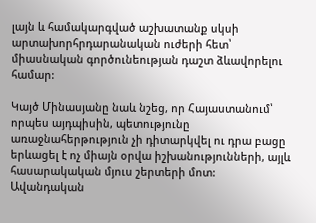լայն և համակարգված աշխատանք սկսի արտախորհրդարանական ուժերի հետ՝ միասնական գործունեության դաշտ ձևավորելու համար:

Կայծ Մինասյանը նաև նշեց, որ Հայաստանում՝ որպես այդպիսին, պետությունը առաջնահերթություն չի դիտարկվել ու դրա բացը երևացել է ոչ միայն օրվա իշխանությունների, այլև հասարակական մյուս շերտերի մոտ: Ավանդական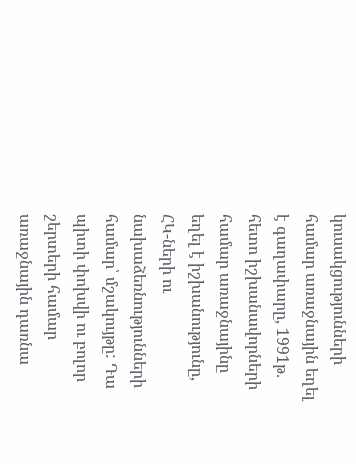կուսակցությունների համար առաջնային եղել է գաղափարը, 1991թ. հետո իշխանավորների համար առաջնայինը եղել է իշխանությունը, ՀԿ-ների ու նախաձեռնությունների համար՝ մշակույթը: Դա պիտի փոխվի ու բոլոր շերտերի համար առաջնային դառնա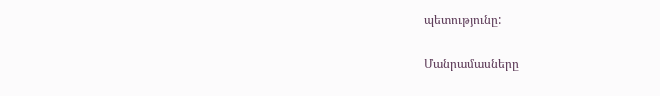պետությունը:

Մանրամասները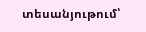տեսանյութում՝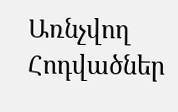Առնչվող Հոդվածներ